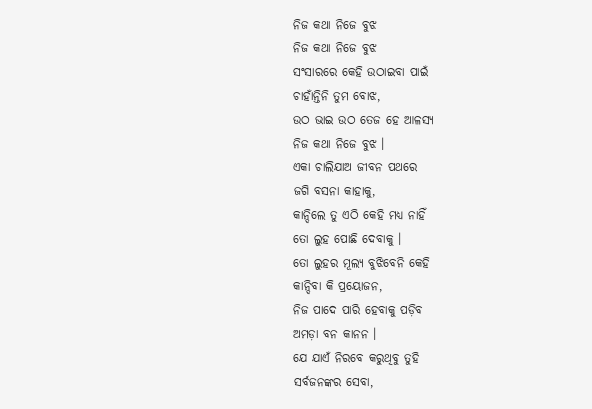ନିଜ କଥା ନିଜେ ବୁଝ
ନିଜ କଥା ନିଜେ ବୁଝ
ସଂସାରରେ କେହି ଉଠାଇବା ପାଇଁ
ଚାହାଁନ୍ତିନି ତୁମ ବୋଝ,
ଉଠ ଭାଇ ଉଠ ତେଜ ହେ ଆଳସ୍ୟ
ନିଜ କଥା ନିଜେ ବୁଝ ।
ଏକା ଚାଲିଯାଅ ଜୀବନ ପଥରେ
ଜଗି ବସନା କାହାକୁ,
କାନ୍ଦିଲେ ତୁ ଏଠି କେହି ମଧ୍ୟ ନାହିଁ
ତୋ ଲୁହ ପୋଛି ଦେବାକୁ ।
ତୋ ଲୁହର ମୂଲ୍ୟ ବୁଝିବେନି କେହି
କାନ୍ଦିବା କି ପ୍ରୟୋଜନ,
ନିଜ ପାଦେ ପାରି ହେବାକୁ ପଡ଼ିବ
ଅମଡ଼ା ବନ କାନନ ।
ଯେ ଯାଏଁ ନିରବେ କରୁଥିବୁ ତୁହି
ସର୍ବଜନଙ୍କର ସେବା,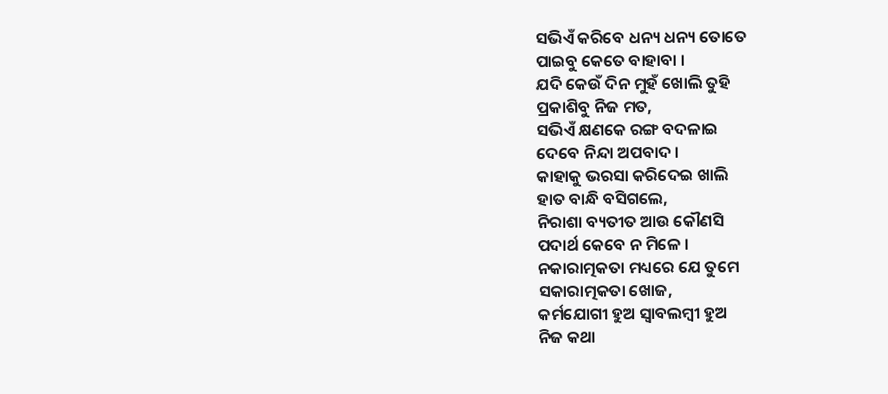ସଭିଏଁ କରିବେ ଧନ୍ୟ ଧନ୍ୟ ତୋତେ
ପାଇବୁ କେତେ ବାହାବା ।
ଯଦି କେଉଁ ଦିନ ମୁହଁ ଖୋଲି ତୁହି
ପ୍ରକାଶିବୁ ନିଜ ମତ,
ସଭିଏଁ କ୍ଷଣକେ ରଙ୍ଗ ବଦଳାଇ
ଦେବେ ନିନ୍ଦା ଅପବାଦ ।
କାହାକୁ ଭରସା କରିଦେଇ ଖାଲି
ହାତ ବାନ୍ଧି ବସିଗଲେ,
ନିରାଶା ବ୍ୟତୀତ ଆଉ କୌଣସି
ପଦାର୍ଥ କେବେ ନ ମିଳେ ।
ନକାରାତ୍ମକତା ମଧ୍ୟରେ ଯେ ତୁମେ
ସକାରାତ୍ମକତା ଖୋଜ,
କର୍ମଯୋଗୀ ହୁଅ ସ୍ୱାବଲମ୍ବୀ ହୁଅ
ନିଜ କଥା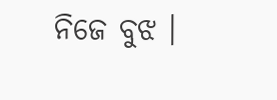ନିଜେ ବୁଝ ।